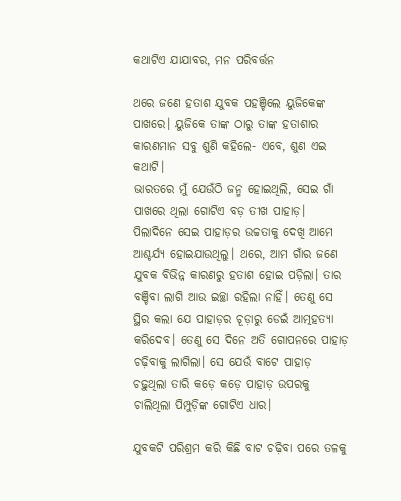କଥାଟିଏ ଯାଯାବର, ମନ ପରିବର୍ତ୍ତନ

ଥରେ ଜଣେ ହତାଶ ଯୁବକ ପହଞ୍ଚିଲେ ୟୁଜିକେଙ୍କ ପାଖରେ। ୟୁଜିକେ ତାଙ୍କ ଠାରୁ ତାଙ୍କ ହତାଶାର କାରଣମାନ ସବୁ ଶୁଣି କହିଲେ- ଏବେ, ଶୁଣ ଏଇ କଥାଟି।
ଭାରତରେ ମୁଁ ଯେଉଁଠି ଜନ୍ମ ହୋଇଥିଲି, ସେଇ ଗାଁ ପାଖରେ ଥିଲା ଗୋଟିଏ ବଡ଼ ତୀଖ ପାହାଡ଼। ପିଲାଦିନେ ସେଇ ପାହାଡ଼ର ଉଚ୍ଚତାକୁ ଦେଖି ଆମେ ଆଶ୍ଚର୍ଯ୍ୟ ହୋଇଯାଉଥିଲୁ। ଥରେ, ଆମ ଗାଁର ଜଣେ ଯୁବକ ବିଭିନ୍ନ କାରଣରୁ ହତାଶ ହୋଇ ପଡ଼ିଲା। ତାର ବଞ୍ଚିବା ଲାଗି ଆଉ ଇଚ୍ଛା ରହିଲା ନାହିଁ। ତେଣୁ ସେ ସ୍ଥିର କଲା ଯେ ପାହାଡ଼ର ଚୂଡ଼ାରୁ ଡେଇଁ ଆତ୍ମହତ୍ୟା କରିଦେବ। ତେଣୁ ସେ ଦିନେ ଅତି ଗୋପନରେ ପାହାଡ଼ ଚଢ଼ିବାକୁ ଲାଗିଲା। ସେ ଯେଉଁ ବାଟେ ପାହାଡ଼ ଚଢ଼ୁଥିଲା ତାରି କଡ଼େ କଡ଼େ ପାହାଡ଼ ଉପରକୁ ଚାଲିଥିଲା ପିମ୍ପୁଡ଼ିଙ୍କ ଗୋଟିଏ ଧାର।

ଯୁବକଟି ପରିଶ୍ରମ କରି କିଛି ବାଟ ଚଢ଼ିବା ପରେ ତଳକୁ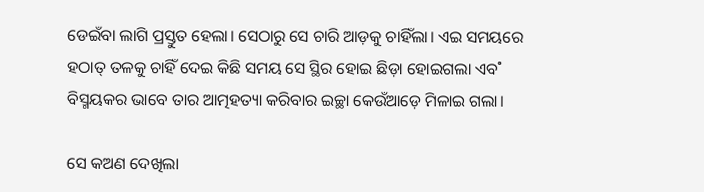ଡେଇଁବା ଲାଗି ପ୍ରସ୍ତୁତ ହେଲା। ସେଠାରୁ ସେ ଚାରି ଆଡ଼କୁ ଚାହିଁଲା। ଏଇ ସମୟରେ ହଠାତ୍‌ ତଳକୁ ଚାହିଁ ଦେଇ କିଛି ସମୟ ସେ ସ୍ଥିର ହୋଇ ଛିଡ଼ା ହୋଇଗଲା ଏବ˚ ବିସ୍ମୟକର ଭାବେ ତାର ଆତ୍ମହତ୍ୟା କରିବାର ଇଚ୍ଛା କେଉଁଆଡ଼େ ମିଳାଇ ଗଲା।

ସେ କଅଣ ଦେଖିଲା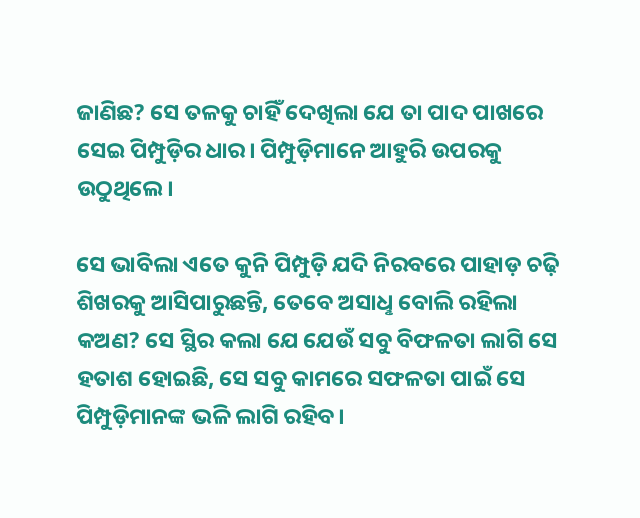ଜାଣିଛ? ସେ ତଳକୁ ଚାହିଁ ଦେଖିଲା ଯେ ତା ପାଦ ପାଖରେ ସେଇ ପିମ୍ପୁଡ଼ିର ଧାର। ପିମ୍ପୁଡ଼ିମାନେ ଆହୁରି ଉପରକୁ ଉଠୁଥିଲେ।

ସେ ଭାବିଲା ଏତେ କୁନି ପିମ୍ପୁଡ଼ି ଯଦି ନିରବରେ ପାହାଡ଼ ଚଢ଼ି ଶିଖରକୁ ଆସିପାରୁଛନ୍ତି, ତେବେ ଅସାଧୢ ବୋଲି ରହିଲା କଅଣ? ସେ ସ୍ଥିର କଲା ଯେ ଯେଉଁ ସବୁ ବିଫଳତା ଲାଗି ସେ ହତାଶ ହୋଇଛି, ସେ ସବୁ କାମରେ ସଫଳତା ପାଇଁ ସେ ପିମ୍ପୁଡ଼ିମାନଙ୍କ ଭଳି ଲାଗି ରହିବ।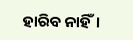ହାରିବ ନାହିଁ।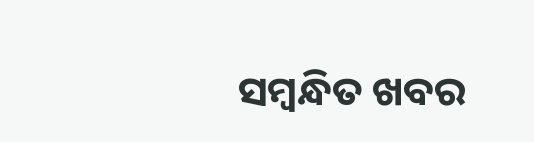ସମ୍ବନ୍ଧିତ ଖବର